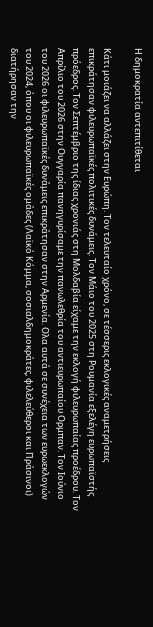Η δημοκρατία αντεπιτίθεται

Κάτι μοιάζει να αλλάζει στην Ευρώπη. Τον τελευταίο χρόνο, σε τέσσερις εκλογικές αναμετρήσεις επικράτησαν φιλευρωπαϊκές πολιτικές δυνάμεις. Τον Μάιο του 2025 στη Ρουμανία εξελέγη ευρωπαϊστής πρόεδρος. Τον Σεπτέμβριο της ίδιας χρονιάς στη Μολδαβία είχαμε την εκλογή φιλευρωπαίας προέδρου. Τον Απρίλιο του 2026 στην Ουγγαρία πανηγυρίσαμε την πανωλεθρία του αντιευρωπαίου Ορμπαν. Τον Ιούνιο του 2026 οι φιλευρωπαϊκές δυνάμεις επικράτησαν στην Αρμενία. Ολα αυτά σε συνέχεια των ευρωεκλογών του 2024, όπου οι φιλευρωπαϊκές ομάδες (Λαϊκό Κόμμα, σοσιαλδημοκράτες, φιλελεύθεροι και Πράσινοι) διατήρησαν την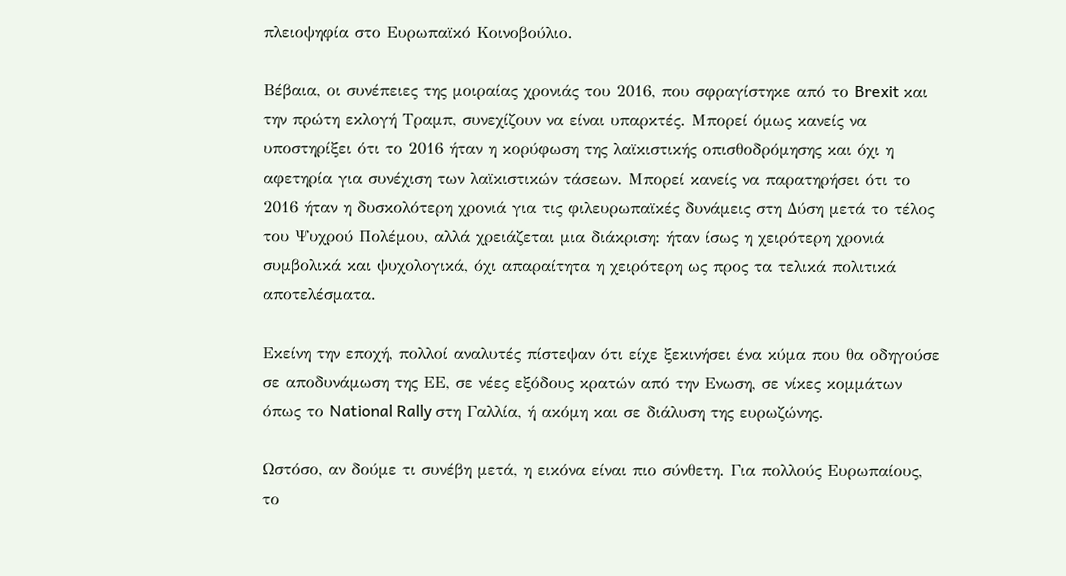πλειοψηφία στο Ευρωπαϊκό Κοινοβούλιο.

Βέβαια, οι συνέπειες της μοιραίας χρονιάς του 2016, που σφραγίστηκε από το Brexit και την πρώτη εκλογή Τραμπ, συνεχίζουν να είναι υπαρκτές. Μπορεί όμως κανείς να υποστηρίξει ότι το 2016 ήταν η κορύφωση της λαϊκιστικής οπισθοδρόμησης και όχι η αφετηρία για συνέχιση των λαϊκιστικών τάσεων. Μπορεί κανείς να παρατηρήσει ότι το 2016 ήταν η δυσκολότερη χρονιά για τις φιλευρωπαϊκές δυνάμεις στη Δύση μετά το τέλος του Ψυχρού Πολέμου, αλλά χρειάζεται μια διάκριση: ήταν ίσως η χειρότερη χρονιά συμβολικά και ψυχολογικά, όχι απαραίτητα η χειρότερη ως προς τα τελικά πολιτικά αποτελέσματα.

Εκείνη την εποχή, πολλοί αναλυτές πίστεψαν ότι είχε ξεκινήσει ένα κύμα που θα οδηγούσε σε αποδυνάμωση της ΕΕ, σε νέες εξόδους κρατών από την Ενωση, σε νίκες κομμάτων όπως το National Rally στη Γαλλία, ή ακόμη και σε διάλυση της ευρωζώνης.

Ωστόσο, αν δούμε τι συνέβη μετά, η εικόνα είναι πιο σύνθετη. Για πολλούς Ευρωπαίους, το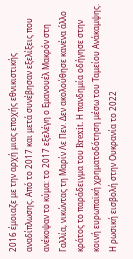2016 έμοιαζε με την αρχή μιας εποχής εθνικιστικής αναδίπλωσης. Από το 2017 και μετά συνέβησαν εξελίξεις που ανέκοψαν το κύμα: το 2017 εξελέγη ο Εμανουέλ Μακρόν στη Γαλλία, νικώντας τη Μαρίν Λε Πεν. Δεν ακολούθησε κανένα άλλο κράτος το παράδειγμα του Brexit. Η πανδημία οδήγησε στην κοινή ευρωπαϊκή χρηματοδότηση μέσω του Ταμείου Ανάκαμψης. Η ρωσική εισβολή στην Ουκρανία το 2022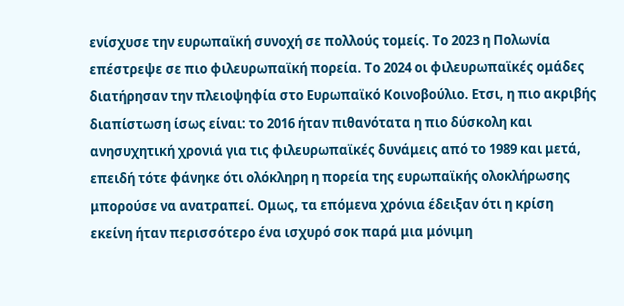ενίσχυσε την ευρωπαϊκή συνοχή σε πολλούς τομείς. Το 2023 η Πολωνία επέστρεψε σε πιο φιλευρωπαϊκή πορεία. Το 2024 οι φιλευρωπαϊκές ομάδες διατήρησαν την πλειοψηφία στο Ευρωπαϊκό Κοινοβούλιο. Ετσι, η πιο ακριβής διαπίστωση ίσως είναι: το 2016 ήταν πιθανότατα η πιο δύσκολη και ανησυχητική χρονιά για τις φιλευρωπαϊκές δυνάμεις από το 1989 και μετά, επειδή τότε φάνηκε ότι ολόκληρη η πορεία της ευρωπαϊκής ολοκλήρωσης μπορούσε να ανατραπεί. Ομως, τα επόμενα χρόνια έδειξαν ότι η κρίση εκείνη ήταν περισσότερο ένα ισχυρό σοκ παρά μια μόνιμη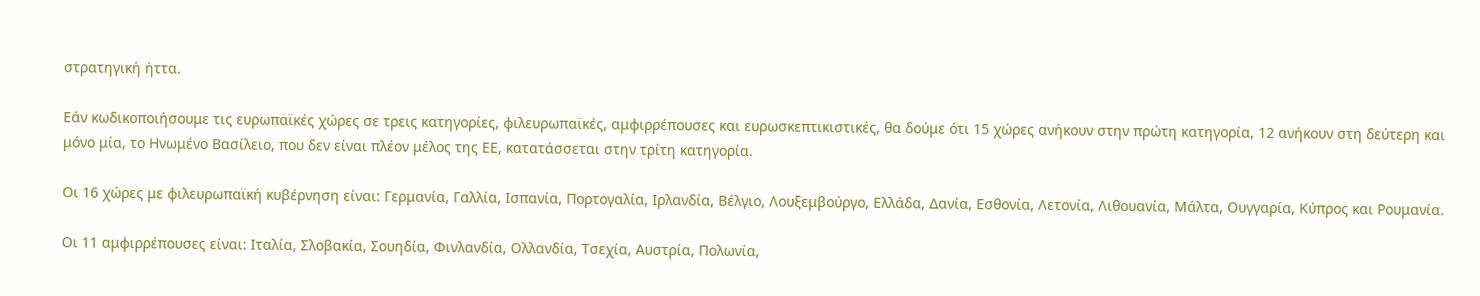στρατηγική ήττα.

Εάν κωδικοποιήσουμε τις ευρωπαϊκές χώρες σε τρεις κατηγορίες, φιλευρωπαϊκές, αμφιρρέπουσες και ευρωσκεπτικιστικές, θα δούμε ότι 15 χώρες ανήκουν στην πρώτη κατηγορία, 12 ανήκουν στη δεύτερη και μόνο μία, το Ηνωμένο Βασίλειο, που δεν είναι πλέον μέλος της ΕΕ, κατατάσσεται στην τρίτη κατηγορία.

Οι 16 χώρες με φιλευρωπαϊκή κυβέρνηση είναι: Γερμανία, Γαλλία, Ισπανία, Πορτογαλία, Ιρλανδία, Βέλγιο, Λουξεμβούργο, Ελλάδα, Δανία, Εσθονία, Λετονία, Λιθουανία, Μάλτα, Ουγγαρία, Κύπρος και Ρουμανία.

Οι 11 αμφιρρέπουσες είναι: Ιταλία, Σλοβακία, Σουηδία, Φινλανδία, Ολλανδία, Τσεχία, Αυστρία, Πολωνία,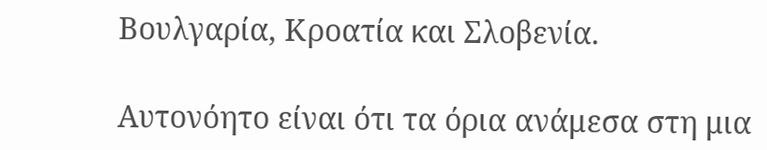Βουλγαρία, Κροατία και Σλοβενία.

Αυτονόητο είναι ότι τα όρια ανάμεσα στη μια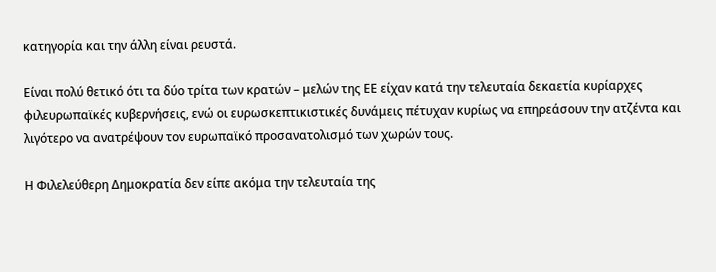κατηγορία και την άλλη είναι ρευστά.

Είναι πολύ θετικό ότι τα δύο τρίτα των κρατών – μελών της ΕΕ είχαν κατά την τελευταία δεκαετία κυρίαρχες φιλευρωπαϊκές κυβερνήσεις, ενώ οι ευρωσκεπτικιστικές δυνάμεις πέτυχαν κυρίως να επηρεάσουν την ατζέντα και λιγότερο να ανατρέψουν τον ευρωπαϊκό προσανατολισμό των χωρών τους.

Η Φιλελεύθερη Δημοκρατία δεν είπε ακόμα την τελευταία της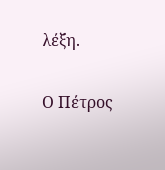λέξη.

Ο Πέτρος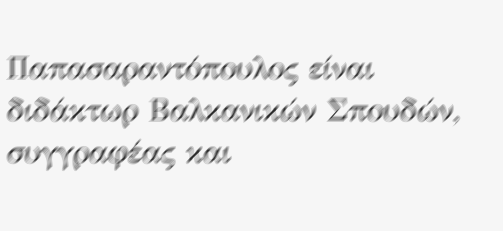Παπασαραντόπουλος είναι διδάκτωρ Βαλκανικών Σπουδών, συγγραφέας και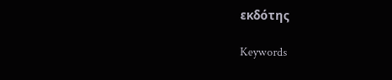εκδότης

Keywords